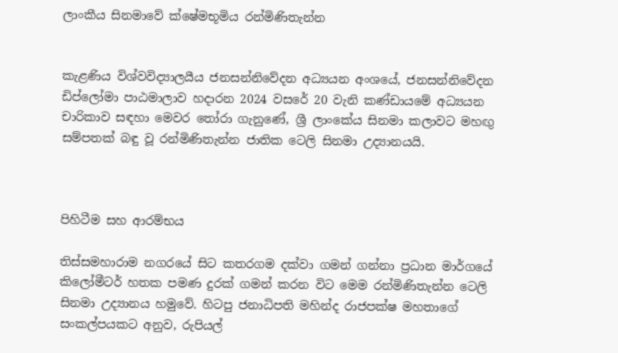ලාංකීය සිනමාවේ ක්ෂේමභූමිය රන්මිණිතැන්න


කැළණිය විශ්වවිද්‍යාලයීය ජනසන්නිවේදන අධ්‍යයන අංශයේ, ජනසන්නිවේදන ඩිප්ලෝමා පාඨමාලාව හදාරන 2024 වසරේ 20 වැනි කණ්ඩායමේ අධ්‍යයන චාරිකාව සඳහා මෙවර තෝරා ගැනුණේ, ශ්‍රී ලාංකේය සිනමා කලාවට මහඟු සම්පතක් බඳු වූ රන්මිණිතැන්න ජාතික ටෙලි සිනමා උද්‍යානයයි.



පිහිටීම සහ ආරම්භය

තිස්සමහාරාම නගරයේ සිට කතරගම දක්වා ගමන් ගන්නා ප්‍රධාන මාර්ගයේ කිලෝමීටර් හතක පමණ දුරක් ගමන් කරන විට මෙම රන්මිණිතැන්න ටෙලි සිනමා උද්‍යානය හමුවේ. හිටපු ජනාධිපති මහින්ද රාජපක්ෂ මහතාගේ සංකල්පයකට අනුව, රුපියල්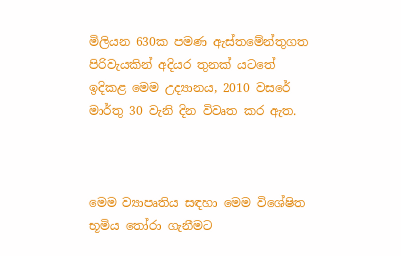මිලියන 630ක පමණ ඇස්තමේන්තුගත පිරිවැයකින් අදියර තුනක් යටතේ ඉදිකළ මෙම උද්‍යානය, 2010 වසරේ මාර්තු 30 වැනි දින විවෘත කර ඇත.



මෙම ව්‍යාපෘතිය සඳහා මෙම විශේෂිත භූමිය තෝරා ගැනීමට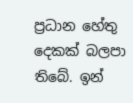ප්‍රධාන හේතු දෙකක් බලපා තිබේ. ඉන්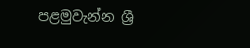පළමුවැන්න ශ්‍රී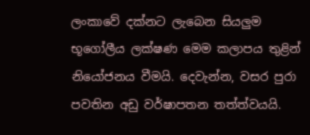ලංකාවේ දක්නට ලැබෙන සියලුම භූගෝලීය ලක්ෂණ මෙම කලාපය තුළින් නියෝජනය වීමයි. දෙවැන්න, වසර පුරා පවතින අඩු වර්ෂාපතන තත්ත්වයයි.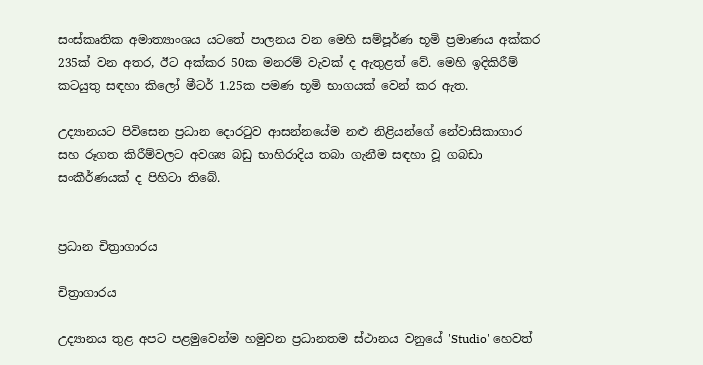සංස්කෘතික අමාත්‍යාංශය යටතේ පාලනය වන මෙහි සම්පූර්ණ භූමි ප්‍රමාණය අක්කර 235ක් වන අතර, ඊට අක්කර 50ක මනරම් වැවක් ද ඇතුළත් වේ. මෙහි ඉදිකිරීම් කටයුතු සඳහා කිලෝ මීටර් 1.25ක පමණ භූමි භාගයක් වෙන් කර ඇත.

උද්‍යානයට පිවිසෙන ප්‍රධාන දොරටුව ආසන්නයේම නළු නිළියන්ගේ නේවාසිකාගාර සහ රූගත කිරීම්වලට අවශ්‍ය බඩු භාහිරාදිය තබා ගැනීම සඳහා වූ ගබඩා සංකීර්ණයක් ද පිහිටා තිබේ.


ප්‍රධාන චිත්‍රාගාරය

චිත්‍රාගාරය

උද්‍යානය තුළ අපට පළමුවෙන්ම හමුවන ප්‍රධානතම ස්ථානය වනුයේ 'Studio' හෙවත්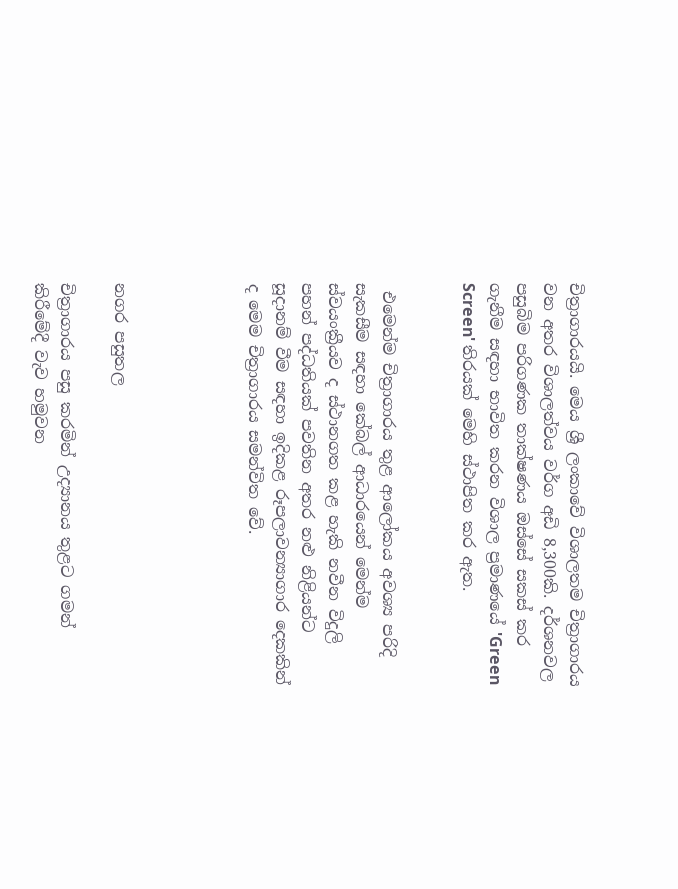චිත්‍රාගාරයයි. මෙය ශ්‍රී ලංකාවේ විශාලතම චිත්‍රාගාරය වන අතර විශාලත්වය වර්ග අඩි 8,300කි. දර්ශනවල පසුබිම පරිගණක තාක්ෂණය ඔස්සේ සකස් කර ගැනීම සඳහා භාවිත කරන විශාල ප්‍රමාණයේ 'Green Screen' තිරයක් මෙහි ස්ථාපිත කර ඇත.


 එමෙන්ම චිත්‍රාගාරය තුළ ආලෝකය අවශ්‍ය පරිදි සැකසීම සඳහා කේබල් ආධාරයෙන් මෙන්ම ස්වයංක්‍රීයව ද ස්ථානගත කළ හැකි නවීන විදුලි පහන් පද්ධතියක් පවතින අතර නළු නිළියන්ට සූදානම් වීම සඳහා ඉදිකළ රූපලාවන්‍යාගාර දෙකකින් ද මෙම චිත්‍රාගාරය සමන්විත වේ.




නගර පසුතල

චිත්‍රාගාරය පසු කරමින් උද්‍යානය තුළට ගමන් කිරීමේදී වැව හමුවන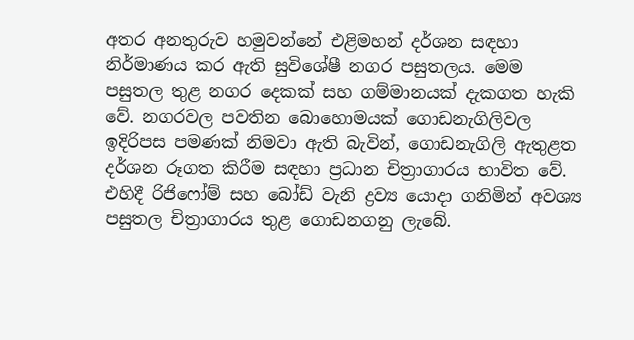අතර අනතුරුව හමුවන්නේ එළිමහන් දර්ශන සඳහා නිර්මාණය කර ඇති සුවිශේෂී නගර පසුතලය. මෙම පසුතල තුළ නගර දෙකක් සහ ගම්මානයක් දැකගත හැකි වේ. නගරවල පවතින බොහොමයක් ගොඩනැගිලිවල ඉදිරිපස පමණක් නිමවා ඇති බැවින්, ගොඩනැගිලි ඇතුළත දර්ශන රූගත කිරීම සඳහා ප්‍රධාන චිත්‍රාගාරය භාවිත වේ. එහිදී රිජිෆෝම් සහ බෝඩ් වැනි ද්‍රව්‍ය යොදා ගනිමින් අවශ්‍ය පසුතල චිත්‍රාගාරය තුළ ගොඩනගනු ලැබේ.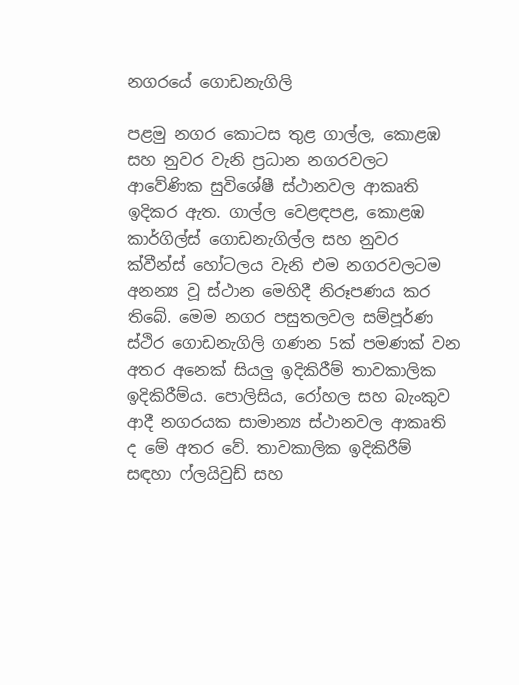නගරයේ ගොඩනැගිලි

පළමු නගර කොටස තුළ ගාල්ල, කොළඹ සහ නුවර වැනි ප්‍රධාන නගරවලට ආවේණික සුවිශේෂී ස්ථානවල ආකෘති ඉදිකර ඇත. ගාල්ල වෙළඳපළ, කොළඹ කාර්ගිල්ස් ගොඩනැගිල්ල සහ නුවර ක්වීන්ස් හෝටලය වැනි එම නගරවලටම අනන්‍ය වූ ස්ථාන මෙහිදී නිරූපණය කර තිබේ. මෙම නගර පසුතලවල සම්පූර්ණ ස්ථිර ගොඩනැගිලි ගණන 5ක් පමණක් වන අතර අනෙක් සියලු ඉදිකිරීම් තාවකාලික ඉදිකිරීම්ය. පොලිසිය, රෝහල සහ බැංකුව ආදී නගරයක සාමාන්‍ය ස්ථානවල ආකෘති ද මේ අතර වේ. තාවකාලික ඉදිකිරීම් සඳහා ෆ්‍ලයිවුඩ් සහ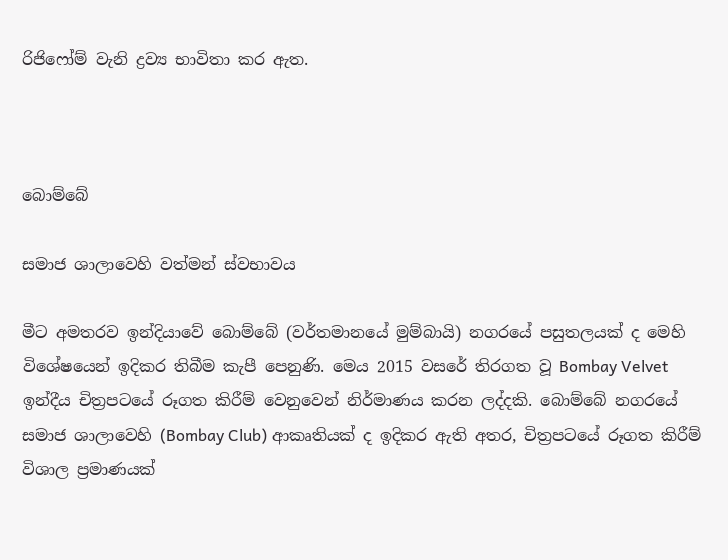රිජිෆෝම් වැනි ද්‍රව්‍ය භාවිතා කර ඇත.



බොම්බේ

සමාජ ශාලාවෙහි වත්මන් ස්වභාවය

මීට අමතරව ඉන්දියාවේ බොම්බේ (වර්තමානයේ මුම්බායි) නගරයේ පසුතලයක් ද මෙහි විශේෂයෙන් ඉදිකර තිබීම කැපී පෙනුණි. මෙය 2015 වසරේ තිරගත වූ Bombay Velvet ඉන්දීය චිත්‍රපටයේ රූගත කිරීම් වෙනුවෙන් නිර්මාණය කරන ලද්දකි. බොම්බේ නගරයේ සමාජ ශාලාවෙහි (Bombay Club) ආකෘතියක් ද ඉදිකර ඇති අතර, චිත්‍රපටයේ රූගත කිරීම් විශාල ප්‍රමාණයක්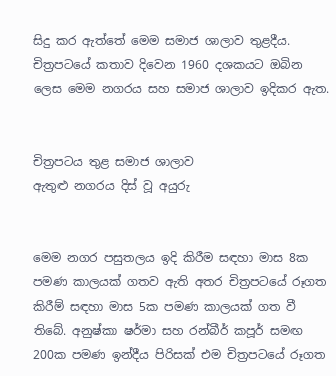සිදු කර ඇත්තේ මෙම සමාජ ශාලාව තුළදීය. චිත්‍රපටයේ කතාව දිවෙන 1960 දශකයට ඔබින ලෙස මෙම නගරය සහ සමාජ ශාලාව ඉදිකර ඇත.


චිත්‍රපටය තුළ සමාජ ශාලාව
ඇතුළු නගරය දිස් වූ අයුරු


මෙම නගර පසුතලය ඉදි කිරීම සඳහා මාස 8ක පමණ කාලයක් ගතව ඇති අතර චිත්‍රපටයේ රූගත කිරීම් සඳහා මාස 5ක පමණ කාලයක් ගත වී තිබේ. අනුෂ්කා ෂර්මා සහ රන්බීර් කපූර් සමඟ 200ක පමණ ඉන්දීය පිරිසක් එම චිත්‍රපටයේ රූගත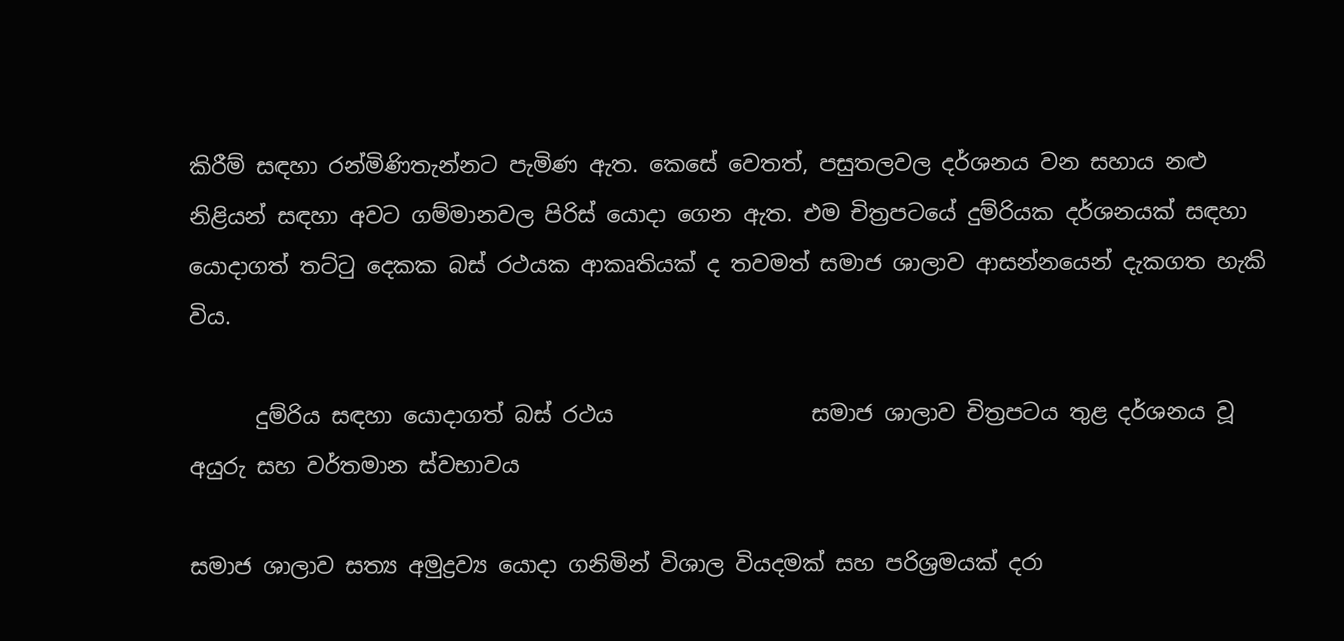කිරීම් සඳහා රන්මිණිතැන්නට පැමිණ ඇත. කෙසේ වෙතත්, පසුතලවල දර්ශනය වන සහාය නළු නිළියන් සඳහා අවට ගම්මානවල පිරිස් යොදා ගෙන ඇත. එම චිත්‍රපටයේ දුම්රියක දර්ශනයක් සඳහා යොදාගත් තට්ටු දෙකක බස් රථයක ආකෘතියක් ද තවමත් සමාජ ශාලාව ආසන්නයෙන් දැකගත හැකි විය.

      දුම්රිය සඳහා යොදාගත් බස් රථය                  සමාජ ශාලාව චිත්‍රපටය තුළ දර්ශනය වූ අයුරු සහ වර්තමාන ස්වභාවය

සමාජ ශාලාව සත්‍ය අමුද්‍රව්‍ය යොදා ගනිමින් විශාල වියදමක් සහ පරිශ්‍රමයක් දරා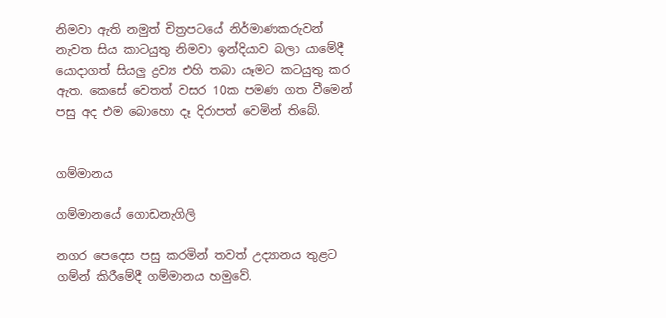නිමවා ඇති නමුත් චිත්‍රපටයේ නිර්මාණකරුවන් නැවත සිය කාටයුතු නිමවා ඉන්දියාව බලා යාමේදී යොදාගත් සියලු ද්‍රව්‍ය එහි තබා යෑමට කටයුතු කර ඇත. කෙසේ වෙතත් වසර 10ක පමණ ගත වීමෙන් පසු අද එම බොහො දෑ දිරාපත් වෙමින් තිබේ.


ගම්මානය

ගම්මානයේ ගොඩනැගිලි

නගර පෙදෙස පසු කරමින් තවත් උද්‍යානය තුළට ගම්න් කිරීමේදී ගම්මානය හමුවේ.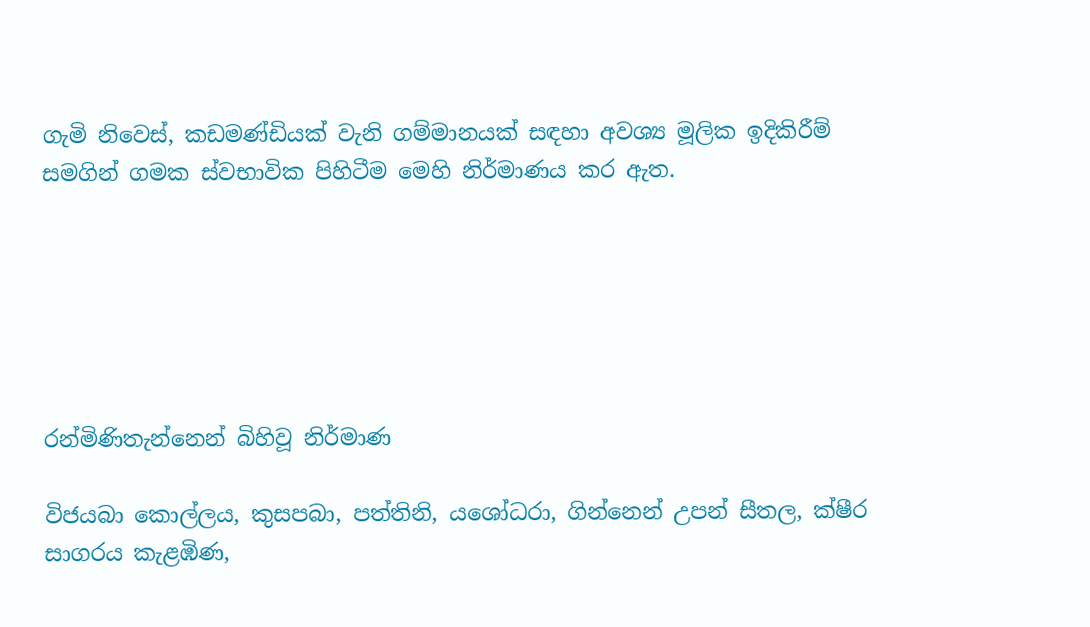ගැමි නිවෙස්, කඩමණ්ඩියක් වැනි ගම්මානයක් සඳහා අවශ්‍ය මූලික ඉදිකිරීම් සමගින් ගමක ස්වභාවික පිහිටීම මෙහි නිර්මාණය කර ඇත.






රන්මිණිතැන්නෙන් බිහිවූ නිර්මාණ

විජයබා කොල්ලය, කුසපබා, පත්තිනි, යශෝධරා, ගින්නෙන් උපන් සීතල, ක්ෂීර සාගරය කැළඹිණ,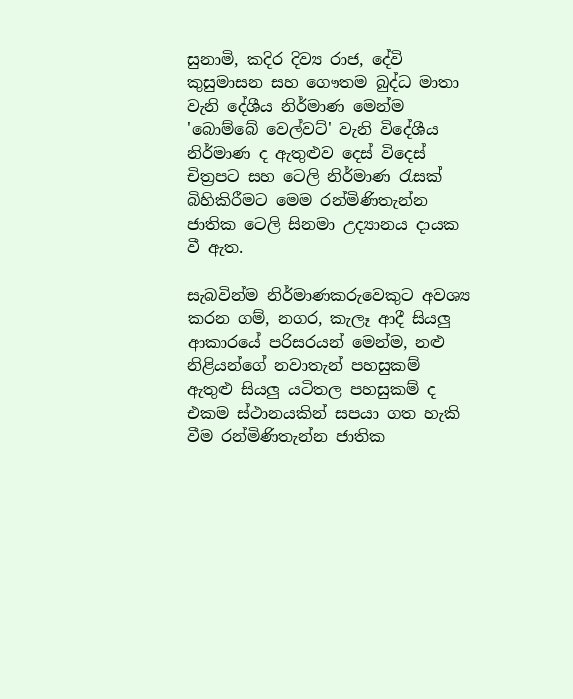සුනාමි, කදිර දිව්‍ය රාජ, දේවි කුසුමාසන සහ ගෞතම බුද්ධ මාතා වැනි දේශීය නිර්මාණ මෙන්ම 'බොම්බේ වෙල්වට්' වැනි විදේශීය නිර්මාණ ද ඇතුළුව දෙස් විදෙස් චිත්‍රපට සහ ටෙලි නිර්මාණ රැසක් බිහිකිරීමට මෙම රන්මිණිතැන්න ජාතික ටෙලි සිනමා උද්‍යානය දායක වී ඇත.

සැබවින්ම නිර්මාණකරුවෙකුට අවශ්‍ය කරන ගම්, නගර, කැලෑ ආදී සියලු ආකාරයේ පරිසරයන් මෙන්ම, නළු නිළියන්ගේ නවාතැන් පහසුකම් ඇතුළු සියලු යටිතල පහසුකම් ද එකම ස්ථානයකින් සපයා ගත හැකි වීම රන්මිණිතැන්න ජාතික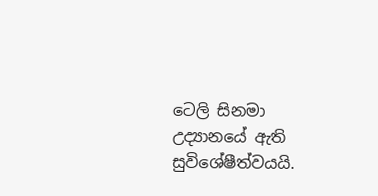ටෙලි සිනමා උද්‍යානයේ ඇති සුවිශේෂීත්වයයි.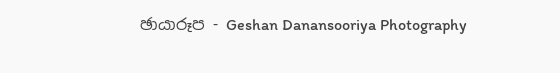ඡායාරූප - Geshan Danansooriya Photography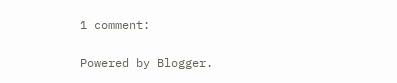1 comment:

Powered by Blogger.